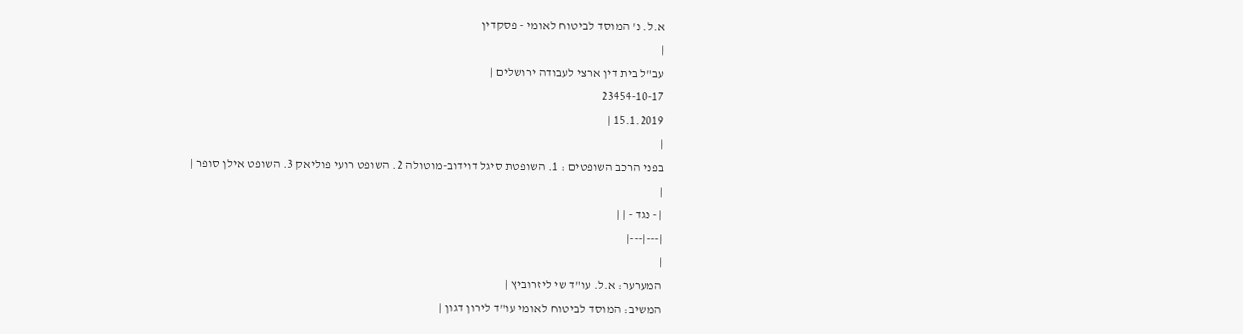א.ל. נ' המוסד לביטוח לאומי - פסקדין
|
עב"ל בית דין ארצי לעבודה ירושלים |
23454-10-17
15.1.2019 |
|
בפני הרכב השופטים : 1. השופטת סיגל דוידוב-מוטולה 2. השופט רועי פוליאק 3. השופט אילן סופר |
|
| - נגד - | |
|---|---|
|
המערער: א.ל. עו"ד שי ליזרוביץ |
המשיב: המוסד לביטוח לאומי עו"ד לירון דגון |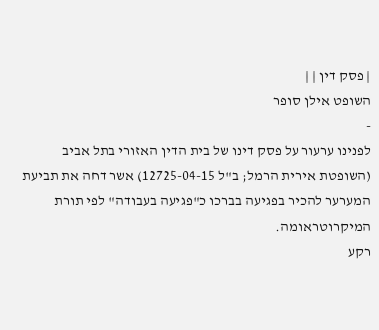| פסק דין | |
השופט אילן סופר
-
לפנינו ערעור על פסק דינו של בית הדין האזורי בתל אביב (השופטת אירית הרמל; ב"ל 12725-04-15) אשר דחה את תביעת המערער להכיר בפגיעה בברכו כ"פגיעה בעבודה" לפי תורת המיקרוטראומה.
רקע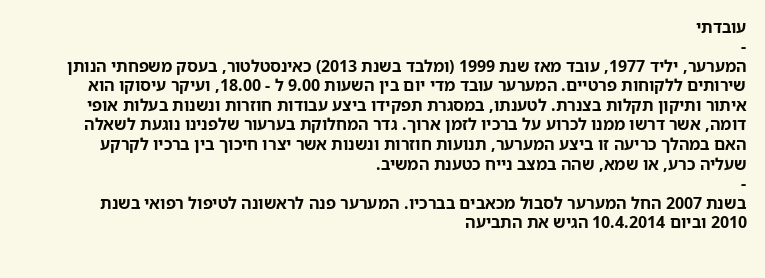עובדתי
-
המערער, יליד 1977, עובד מאז שנת 1999 (ומלבד בשנת 2013) כאינסטלטור, בעסק משפחתי הנותן שירותים ללקוחות פרטיים. המערער עובד מדי יום בין השעות 9.00 ל - 18.00, ועיקר עיסוקו הוא איתור ותיקון תקלות בצנרת. לטענתו, במסגרת תפקידו ביצע עבודות חוזרות ונשנות בעלות אופי דומה, אשר דרשו ממנו לכרוע על ברכיו לזמן ארוך. גדר המחלוקת בערעור שלפנינו נוגעת לשאלה האם במהלך כריעה זו ביצע המערער, תנועות חוזרות ונשנות אשר יצרו חיכוך בין ברכיו לקרקע שעליה כרע, או שמא, שהה במצב נייח כטענת המשיב.
-
בשנת 2007 החל המערער לסבול מכאבים בברכיו. המערער פנה לראשונה לטיפול רפואי בשנת 2010 וביום 10.4.2014 הגיש את התביעה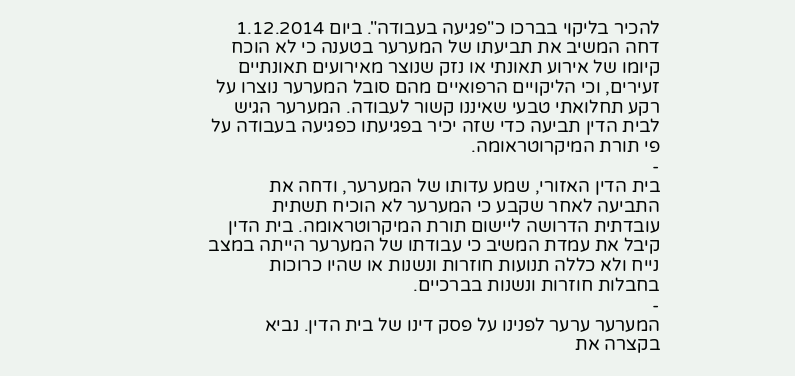להכיר בליקוי בברכו כ"פגיעה בעבודה". ביום 1.12.2014 דחה המשיב את תביעתו של המערער בטענה כי לא הוכח קיומו של אירוע תאונתי או נזק שנוצר מאירועים תאונתיים זעירים, וכי הליקויים הרפואיים מהם סובל המערער נוצרו על רקע תחלואתי טבעי שאיננו קשור לעבודה. המערער הגיש לבית הדין תביעה כדי שזה יכיר בפגיעתו כפגיעה בעבודה על פי תורת המיקרוטראומה.
-
בית הדין האזורי, שמע עדותו של המערער, ודחה את התביעה לאחר שקבע כי המערער לא הוכיח תשתית עובדתית הדרושה ליישום תורת המיקרוטראומה. בית הדין קיבל את עמדת המשיב כי עבודתו של המערער הייתה במצב נייח ולא כללה תנועות חוזרות ונשנות או שהיו כרוכות בחבלות חוזרות ונשנות בברכיים.
-
המערער ערער לפנינו על פסק דינו של בית הדין. נביא בקצרה את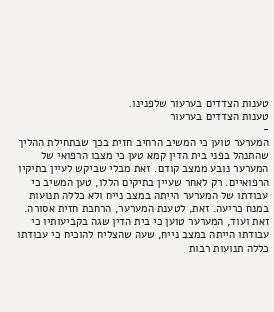טענות הצדדים בערעור שלפנינו.
טענות הצדדים בערעור
-
המערער טוען כי המשיב הרחיב חזית בכך שבתחילת ההליך שהתנהל בפני בית הדין קמא טען כי מצבו הרפואי של המערער נובע ממצב קודם. זאת מבלי שביקש לעיין בתיקיו הרפואיים. רק לאחר שעיין בתיקים הללו, טען המשיב כי עבודתו של המערער הייתה במצב נייח ולא כללה תנועות במנח כריעה. זאת, לטענת המערער, הרחבת חזית אסורה.
זאת ועוד, המערער טוען כי בית הדין שגה בקביעותיו כי עבודתו הייתה במצב נייח, שעה שהצליח להוכיח כי עבודתו כללה תנועות רבות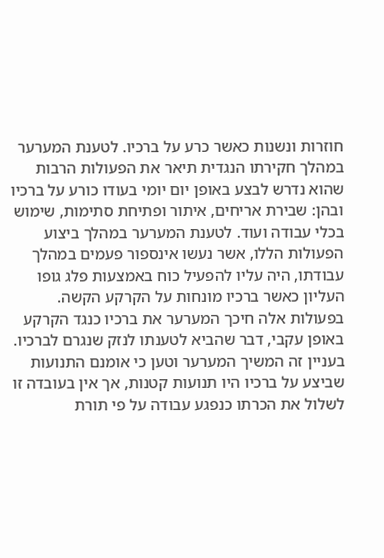חוזרות ונשנות כאשר כרע על ברכיו. לטענת המערער במהלך חקירתו הנגדית תיאר את הפעולות הרבות שהוא נדרש לבצע באופן יום יומי בעודו כורע על ברכיו ובהן: שבירת אריחים, איתור ופתיחת סתימות, שימוש בכלי עבודה ועוד. לטענת המערער במהלך ביצוע הפעולות הללו, אשר נעשו אינספור פעמים במהלך עבודתו, היה עליו להפעיל כוח באמצעות פלג גופו העליון כאשר ברכיו מונחות על הקרקע הקשה. בפעולות אלה חיכך המערער את ברכיו כנגד הקרקע באופן עקבי, דבר שהביא לטענתו לנזק שנגרם לברכיו. בעניין זה המשיך המערער וטען כי אומנם התנועות שביצע על ברכיו היו תנועות קטנות, אך אין בעובדה זו לשלול את הכרתו כנפגע עבודה על פי תורת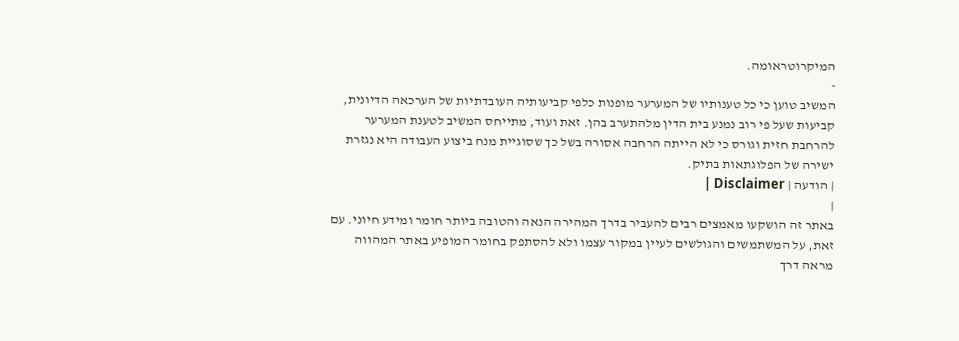המיקרוטראומה.
-
המשיב טוען כי כל טענותיו של המערער מופנות כלפי קביעותיה העובדתיות של הערכאה הדיונית, קביעות שעל פי רוב נמנע בית הדין מלהתערב בהן. זאת ועוד, מתייחס המשיב לטענת המערער להרחבת חזית וגורס כי לא הייתה הרחבה אסורה בשל כך שסוגיית מנח ביצוע העבודה היא נגזרת ישירה של הפלוגתאות בתיק.
| הודעה | Disclaimer |
|
באתר זה הושקעו מאמצים רבים להעביר בדרך המהירה הנאה והטובה ביותר חומר ומידע חיוני. עם זאת, על המשתמשים והגולשים לעיין במקור עצמו ולא להסתפק בחומר המופיע באתר המהווה מראה דרך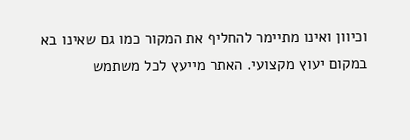וכיוון ואינו מתיימר להחליף את המקור כמו גם שאינו בא במקום יעוץ מקצועי. האתר מייעץ לכל משתמש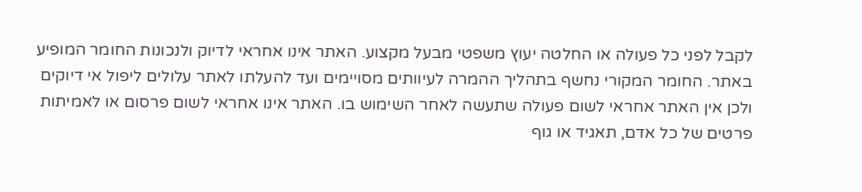לקבל לפני כל פעולה או החלטה יעוץ משפטי מבעל מקצוע. האתר אינו אחראי לדיוק ולנכונות החומר המופיע באתר. החומר המקורי נחשף בתהליך ההמרה לעיוותים מסויימים ועד להעלתו לאתר עלולים ליפול אי דיוקים ולכן אין האתר אחראי לשום פעולה שתעשה לאחר השימוש בו. האתר אינו אחראי לשום פרסום או לאמיתות פרטים של כל אדם, תאגיד או גוף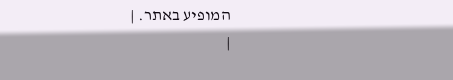המופיע באתר. |
|